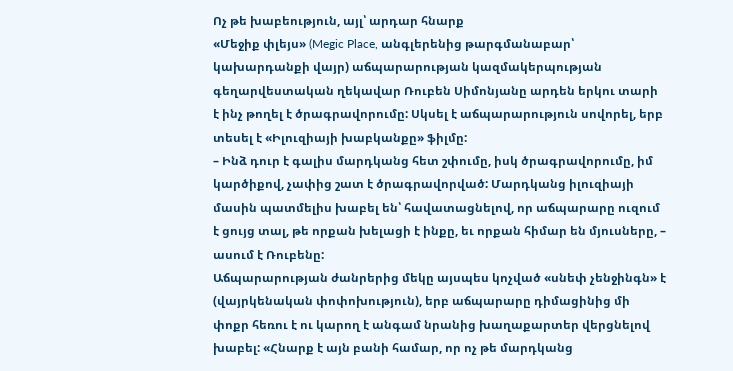Ոչ թե խաբեություն, այլ՝ արդար հնարք
«Մեջիք փլեյս» (Megic Place, անգլերենից թարգմանաբար՝ կախարդանքի վայր) աճպարարության կազմակերպության գեղարվեստական ղեկավար Ռուբեն Սիմոնյանը արդեն երկու տարի է ինչ թողել է ծրագրավորումը: Սկսել է աճպարարություն սովորել, երբ տեսել է «Իլուզիայի խաբկանքը» ֆիլմը:
– Ինձ դուր է գալիս մարդկանց հետ շփումը, իսկ ծրագրավորումը, իմ կարծիքով, չափից շատ է ծրագրավորված: Մարդկանց իլուզիայի մասին պատմելիս խաբել են՝ հավատացնելով, որ աճպարարը ուզում է ցույց տալ, թե որքան խելացի է ինքը, եւ որքան հիմար են մյուսները, – ասում է Ռուբենը:
Աճպարարության ժանրերից մեկը այսպես կոչված «սնեփ չենջինգն» է (վայրկենական փոփոխություն), երբ աճպարարը դիմացինից մի փոքր հեռու է ու կարող է անգամ նրանից խաղաքարտեր վերցնելով խաբել: «Հնարք է այն բանի համար, որ ոչ թե մարդկանց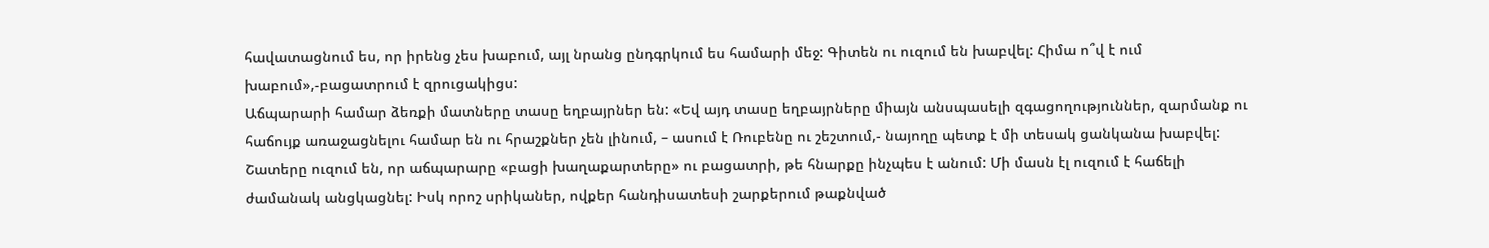հավատացնում ես, որ իրենց չես խաբում, այլ նրանց ընդգրկում ես համարի մեջ: Գիտեն ու ուզում են խաբվել: Հիմա ո՞վ է ում խաբում»,-բացատրում է զրուցակիցս:
Աճպարարի համար ձեռքի մատները տասը եղբայրներ են: «Եվ այդ տասը եղբայրները միայն անսպասելի զգացողություններ, զարմանք ու հաճույք առաջացնելու համար են ու հրաշքներ չեն լինում, – ասում է Ռուբենը ու շեշտում,- նայողը պետք է մի տեսակ ցանկանա խաբվել: Շատերը ուզում են, որ աճպարարը «բացի խաղաքարտերը» ու բացատրի, թե հնարքը ինչպես է անում: Մի մասն էլ ուզում է հաճելի ժամանակ անցկացնել: Իսկ որոշ սրիկաներ, ովքեր հանդիսատեսի շարքերում թաքնված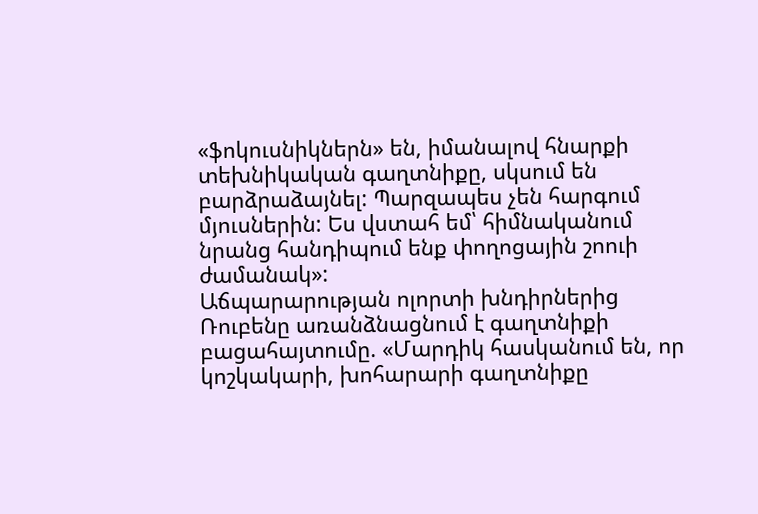«ֆոկուսնիկներն» են, իմանալով հնարքի տեխնիկական գաղտնիքը, սկսում են բարձրաձայնել: Պարզապես չեն հարգում մյուսներին: Ես վստահ եմ՝ հիմնականում նրանց հանդիպում ենք փողոցային շոուի ժամանակ»:
Աճպարարության ոլորտի խնդիրներից Ռուբենը առանձնացնում է գաղտնիքի բացահայտումը. «Մարդիկ հասկանում են, որ կոշկակարի, խոհարարի գաղտնիքը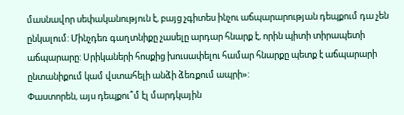մասնավոր սեփականություն է, բայց չգիտես ինչու աճպարարության դեպքում դա չեն ընկալում: Մինչդեռ գաղտնիքը չասելը արդար հնարք է, որին պիտի տիրապետի աճպարարը: Սրիկաների հոսքից խուսափելու համար հնարքը պետք է աճպարարի ընտանիքում կամ վստահելի անձի ձեռքում ապրի»:
Փաստորեն, այս դեպքու՞մ էլ մարդկային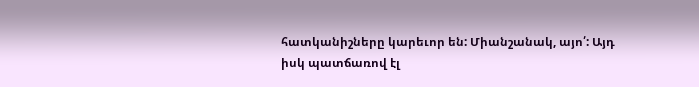հատկանիշները կարեւոր են: Միանշանակ, այո՛: Այդ իսկ պատճառով էլ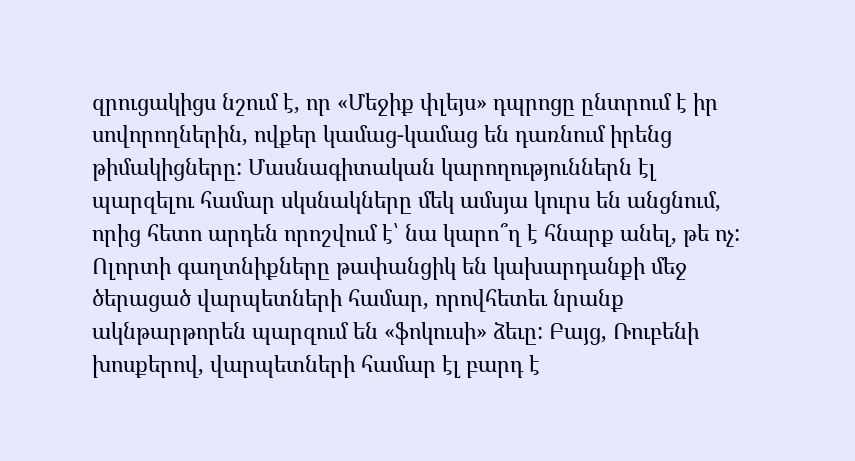զրուցակիցս նշում է, որ «Մեջիք փլեյս» դպրոցը ընտրում է իր սովորողներին, ովքեր կամաց-կամաց են դառնում իրենց թիմակիցները: Մասնագիտական կարողություններն էլ պարզելու համար սկսնակները մեկ ամսյա կուրս են անցնում, որից հետո արդեն որոշվում է՝ նա կարո՞ղ է հնարք անել, թե ոչ:
Ոլորտի գաղտնիքները թափանցիկ են կախարդանքի մեջ ծերացած վարպետների համար, որովհետեւ նրանք ակնթարթորեն պարզում են «ֆոկուսի» ձեւը: Բայց, Ռուբենի խոսքերով, վարպետների համար էլ բարդ է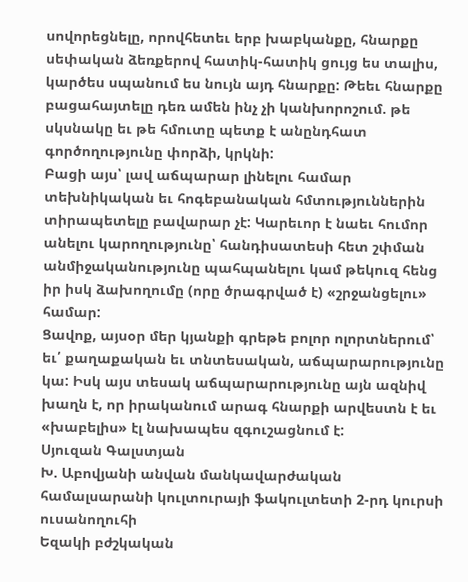սովորեցնելը, որովհետեւ երբ խաբկանքը, հնարքը սեփական ձեռքերով հատիկ-հատիկ ցույց ես տալիս, կարծես սպանում ես նույն այդ հնարքը: Թեեւ հնարքը բացահայտելը դեռ ամեն ինչ չի կանխորոշում. թե սկսնակը եւ թե հմուտը պետք է անընդհատ գործողությունը փորձի, կրկնի:
Բացի այս՝ լավ աճպարար լինելու համար տեխնիկական եւ հոգեբանական հմտություններին տիրապետելը բավարար չէ: Կարեւոր է նաեւ հումոր անելու կարողությունը՝ հանդիսատեսի հետ շփման անմիջականությունը պահպանելու կամ թեկուզ հենց իր իսկ ձախողումը (որը ծրագրված է) «շրջանցելու» համար:
Ցավոք, այսօր մեր կյանքի գրեթե բոլոր ոլորտներում՝ եւ՛ քաղաքական եւ տնտեսական, աճպարարությունը կա: Իսկ այս տեսակ աճպարարությունը այն ազնիվ խաղն է, որ իրականում արագ հնարքի արվեստն է եւ «խաբելիս» էլ նախապես զգուշացնում է:
Սյուզան Գալստյան
Խ. Աբովյանի անվան մանկավարժական համալսարանի կուլտուրայի ֆակուլտետի 2-րդ կուրսի ուսանողուհի
Եզակի բժշկական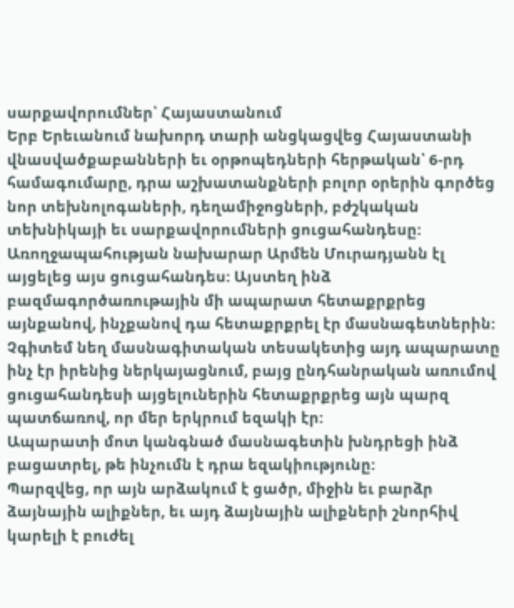սարքավորումներ՝ Հայաստանում
Երբ Երեւանում նախորդ տարի անցկացվեց Հայաստանի վնասվածքաբանների եւ օրթոպեդների հերթական՝ 6-րդ համագումարը, դրա աշխատանքների բոլոր օրերին գործեց նոր տեխնոլոգաների, դեղամիջոցների, բժշկական տեխնիկայի եւ սարքավորումների ցուցահանդեսը: Առողջապահության նախարար Արմեն Մուրադյանն էլ այցելեց այս ցուցահանդես: Այստեղ ինձ բազմագործառութային մի ապարատ հետաքրքրեց այնքանով, ինչքանով դա հետաքրքրել էր մասնագետներին: Չգիտեմ նեղ մասնագիտական տեսակետից այդ ապարատը ինչ էր իրենից ներկայացնում, բայց ընդհանրական առումով ցուցահանդեսի այցելուներին հետաքրքրեց այն պարզ պատճառով, որ մեր երկրում եզակի էր:
Ապարատի մոտ կանգնած մասնագետին խնդրեցի ինձ բացատրել, թե ինչումն է դրա եզակիությունը:
Պարզվեց, որ այն արձակում է ցածր, միջին եւ բարձր ձայնային ալիքներ, եւ այդ ձայնային ալիքների շնորհիվ կարելի է բուժել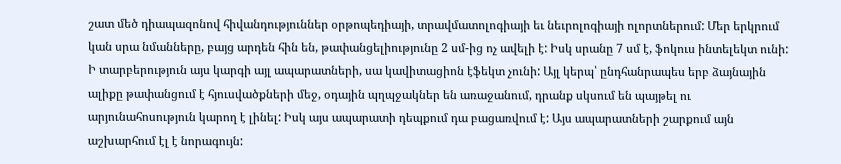շատ մեծ դիապազոնով հիվանդություններ օրթոպեդիայի, տրավմատոլոգիայի եւ նեւրոլոգիայի ոլորտներում: Մեր երկրում կան սրա նմանները, բայց արդեն հին են, թափանցելիությունը 2 սմ-ից ոչ ավելի է: Իսկ սրանը 7 սմ է, ֆոկուս ինտելեկտ ունի: Ի տարբերություն այս կարգի այլ ապարատների, սա կավիտացիոն էֆեկտ չունի: Այլ կերպ՝ ընդհանրապես երբ ձայնային ալիքը թափանցում է հյուսվածքների մեջ, օդային պղպջակներ են առաջանում, դրանք սկսում են պայթել ու արյունահոսություն կարող է լինել: Իսկ այս ապարատի դեպքում դա բացառվում է: Այս ապարատների շարքում այն աշխարհում էլ է նորագույն: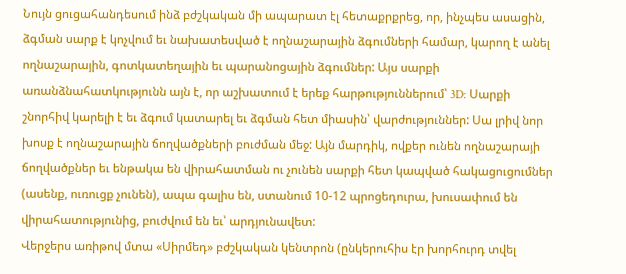Նույն ցուցահանդեսում ինձ բժշկական մի ապարատ էլ հետաքրքրեց, որ, ինչպես ասացին, ձգման սարք է կոչվում եւ նախատեսված է ողնաշարային ձգումների համար, կարող է անել ողնաշարային, գոտկատեղային եւ պարանոցային ձգումներ: Այս սարքի առանձնահատկությունն այն է, որ աշխատում է երեք հարթություններում՝ 3D: Սարքի շնորհիվ կարելի է եւ ձգում կատարել եւ ձգման հետ միասին՝ վարժություններ: Սա լրիվ նոր խոսք է ողնաշարային ճողվածքների բուժման մեջ: Այն մարդիկ, ովքեր ունեն ողնաշարայի ճողվածքներ եւ ենթակա են վիրահատման ու չունեն սարքի հետ կապված հակացուցումներ (ասենք, ուռուցք չունեն), ապա գալիս են, ստանում 10-12 պրոցեդուրա, խուսափում են վիրահատությունից, բուժվում են եւ՝ արդյունավետ:
Վերջերս առիթով մտա «Սիրմեդ» բժշկական կենտրոն (ընկերուհիս էր խորհուրդ տվել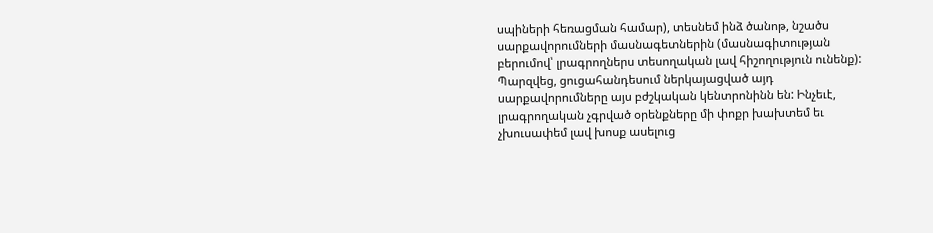սպիների հեռացման համար), տեսնեմ ինձ ծանոթ, նշածս սարքավորումների մասնագետներին (մասնագիտության բերումով՝ լրագրողներս տեսողական լավ հիշողություն ունենք): Պարզվեց, ցուցահանդեսում ներկայացված այդ սարքավորումները այս բժշկական կենտրոնինն են: Ինչեւէ, լրագրողական չգրված օրենքները մի փոքր խախտեմ եւ չխուսափեմ լավ խոսք ասելուց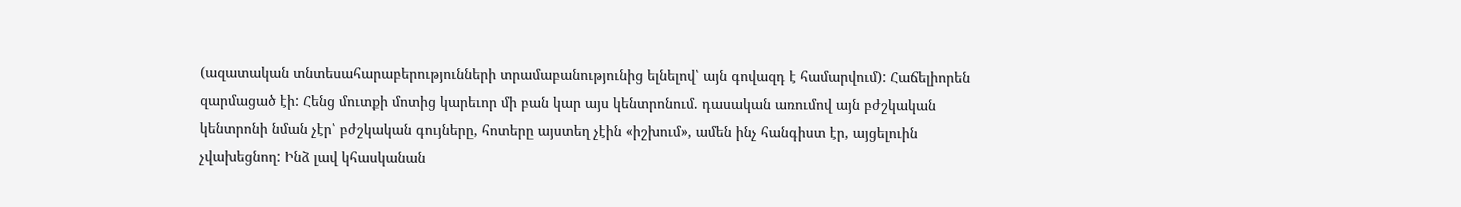(ազատական տնտեսահարաբերությունների տրամաբանությունից ելնելով՝ այն գովազդ է համարվում): Հաճելիորեն զարմացած էի: Հենց մուտքի մոտից կարեւոր մի բան կար այս կենտրոնում. դասական առումով այն բժշկական կենտրոնի նման չէր՝ բժշկական գույները, հոտերը այստեղ չէին «իշխում», ամեն ինչ հանգիստ էր, այցելուին չվախեցնող: Ինձ լավ կհասկանան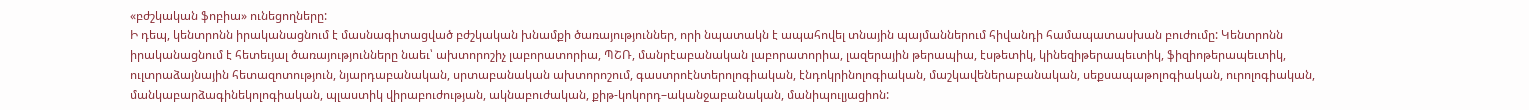«բժշկական ֆոբիա» ունեցողները:
Ի դեպ, կենտրոնն իրականացնում է մասնագիտացված բժշկական խնամքի ծառայություններ, որի նպատակն է ապահովել տնային պայմաններում հիվանդի համապատասխան բուժումը: Կենտրոնն իրականացնում է հետեւյալ ծառայությունները նաեւ՝ ախտորոշիչ լաբորատորիա, ՊՇՌ, մանրէաբանական լաբորատորիա, լազերային թերապիա, էսթետիկ, կինեզիթերապեւտիկ, ֆիզիոթերապեւտիկ, ուլտրաձայնային հետազոտություն, նյարդաբանական, սրտաբանական ախտորոշում, գաստրոէնտերոլոգիական, էնդոկրինոլոգիական, մաշկավեներաբանական, սեքսապաթոլոգիական, ուրոլոգիական, մանկաբարձագինեկոլոգիական, պլաստիկ վիրաբուժության, ակնաբուժական, քիթ-կոկորդ–ականջաբանական, մանիպուլյացիոն: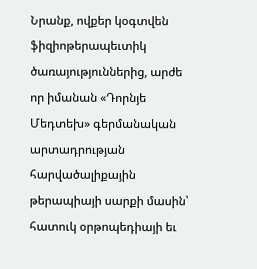Նրանք, ովքեր կօգտվեն ֆիզիոթերապեւտիկ ծառայություններից, արժե որ իմանան «Դորնյե Մեդտեխ» գերմանական արտադրության հարվածալիքային թերապիայի սարքի մասին՝ հատուկ օրթոպեդիայի եւ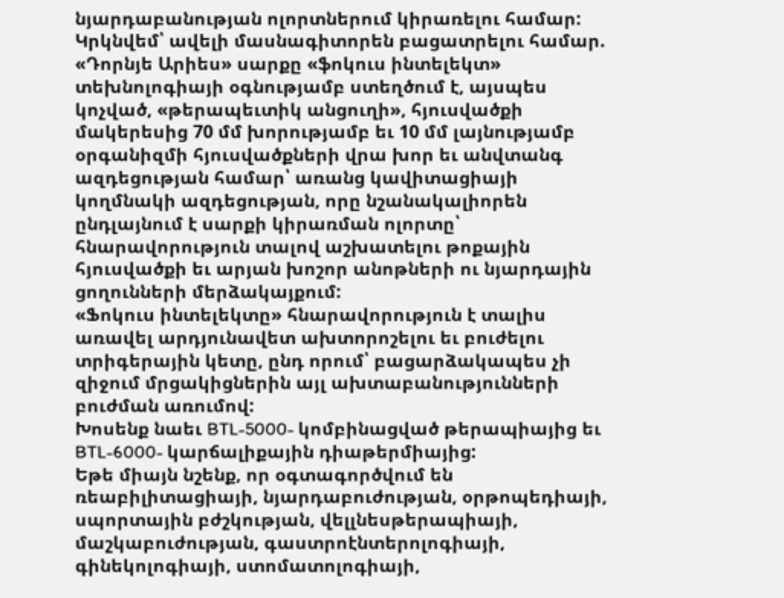նյարդաբանության ոլորտներում կիրառելու համար:
Կրկնվեմ՝ ավելի մասնագիտորեն բացատրելու համար. «Դորնյե Արիես» սարքը «ֆոկուս ինտելեկտ» տեխնոլոգիայի օգնությամբ ստեղծում է, այսպես կոչված, «թերապեւտիկ անցուղի», հյուսվածքի մակերեսից 70 մմ խորությամբ եւ 10 մմ լայնությամբ օրգանիզմի հյուսվածքների վրա խոր եւ անվտանգ ազդեցության համար՝ առանց կավիտացիայի կողմնակի ազդեցության, որը նշանակալիորեն ընդլայնում է սարքի կիրառման ոլորտը՝ հնարավորություն տալով աշխատելու թոքային հյուսվածքի եւ արյան խոշոր անոթների ու նյարդային ցողունների մերձակայքում:
«Ֆոկուս ինտելեկտը» հնարավորություն է տալիս առավել արդյունավետ ախտորոշելու եւ բուժելու տրիգերային կետը, ընդ որում՝ բացարձակապես չի զիջում մրցակիցներին այլ ախտաբանությունների բուժման առումով:
Խոսենք նաեւ BTL-5000- կոմբինացված թերապիայից եւ BTL-6000- կարճալիքային դիաթերմիայից:
Եթե միայն նշենք, որ օգտագործվում են ռեաբիլիտացիայի, նյարդաբուժության, օրթոպեդիայի, սպորտային բժշկության, վելլնեսթերապիայի, մաշկաբուժության, գաստրոէնտերոլոգիայի, գինեկոլոգիայի, ստոմատոլոգիայի,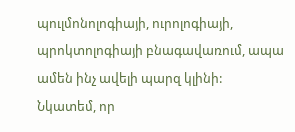պուլմոնոլոգիայի, ուրոլոգիայի, պրոկտոլոգիայի բնագավառում, ապա ամեն ինչ ավելի պարզ կլինի:
Նկատեմ, որ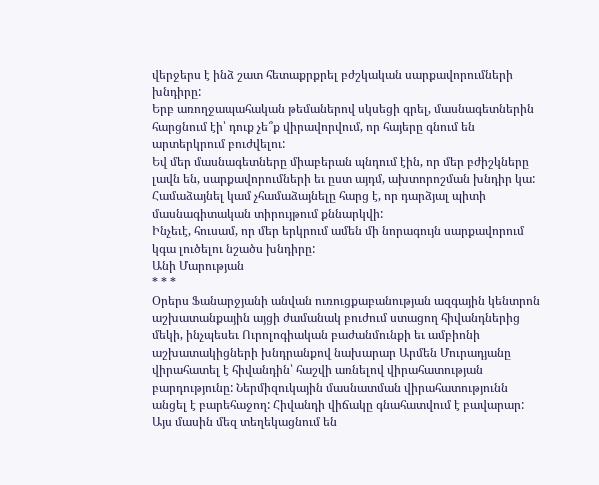վերջերս է ինձ շատ հետաքրքրել բժշկական սարքավորումների խնդիրը:
Երբ առողջապահական թեմաներով սկսեցի գրել, մասնագետներին հարցնում էի՝ դուք չե՞ք վիրավորվում, որ հայերը գնում են արտերկրում բուժվելու:
Եվ մեր մասնագետները միաբերան պնդում էին, որ մեր բժիշկները լավն են, սարքավորումների եւ ըստ այդմ, ախտորոշման խնդիր կա:
Համաձայնել կամ չհամաձայնելը հարց է, որ դարձյալ պիտի մասնագիտական տիրույթում քննարկվի:
Ինչեւէ, հուսամ, որ մեր երկրում ամեն մի նորագույն սարքավորում կգա լուծելու նշածս խնդիրը:
Անի Մարության
* * *
Օրերս Ֆանարջյանի անվան ուռուցքաբանության ազգային կենտրոն աշխատանքային այցի ժամանակ բուժում ստացող հիվանդներից մեկի, ինչպեսեւ Ուրոլոգիական բաժանմունքի եւ ամբիոնի աշխատակիցների խնդրանքով նախարար Արմեն Մուրադյանը վիրահատել է հիվանդին՝ հաշվի առնելով վիրահատության բարդությունը: Ներմիզուկային մասնատման վիրահատությունն անցել է բարեհաջող: Հիվանդի վիճակը գնահատվում է բավարար:
Այս մասին մեզ տեղեկացնում են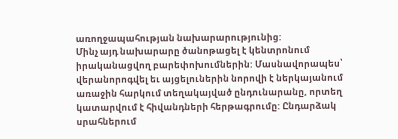առողջապահության նախարարությունից:
Մինչ այդ նախարարը ծանոթացել է կենտրոնում իրականացվող բարեփոխումներին: Մասնավորապես՝ վերանորոգվել եւ այցելուներին նորովի է ներկայանում առաջին հարկում տեղակայված ընդունարանը, որտեղ կատարվում է հիվանդների հերթագրումը: Ընդարձակ սրահներում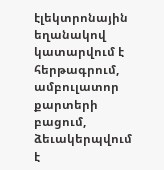էլեկտրոնային եղանակով կատարվում է հերթագրում, ամբուլատոր քարտերի բացում, ձեւակերպվում է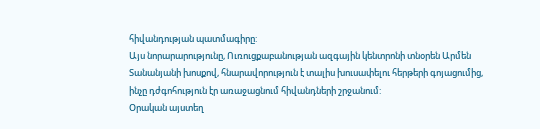հիվանդության պատմագիրը:
Այս նորարարությունը, Ուռուցքաբանության ազգային կենտրոնի տնօրեն Արմեն Տանանյանի խոսքով, հնարավորություն է տալիս խուսափելու հերթերի գոյացումից, ինչը դժգոհություն էր առաջացնում հիվանդների շրջանում:
Օրական այստեղ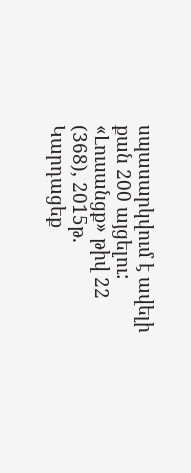սպասարկվում է ավելի քան 200 այցելու:
«Լուսանցք» թիվ 22 (368), 2015թ.
Կարդացեք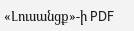«Լուսանցք»-ի PDF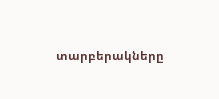տարբերակները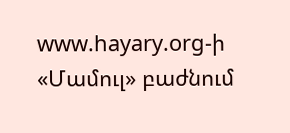www.hayary.org-ի «Մամուլ» բաժնում